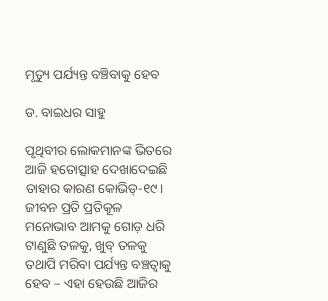ମୃତ୍ୟୁ ପର୍ଯ୍ୟନ୍ତ ବଞ୍ଚିବାକୁ ହେବ

ଡ. ବାଇଧର ସାହୁ

ପୃଥିବୀର ଲୋକମାନଙ୍କ ଭିତରେ ଆଜି ହତୋତ୍ସାହ ଦେଖାଦେଇଛି ତାହାର କାରଣ କୋଭିଡ୍‌-୧୯। ଜୀବନ ପ୍ରତି ପ୍ରତିକୂଳ ମନୋଭାବ ଆମକୁ ଗୋଡ଼ ଧରି ଟାଣୁଛି ତଳକୁ, ଖୁବ୍‌ ତଳକୁ ତଥାପି ମରିବା ପର୍ଯ୍ୟନ୍ତ ବଞ୍ଚତ୍ବାକୁ ହେବ – ଏହା ହେଉଛି ଆଜିର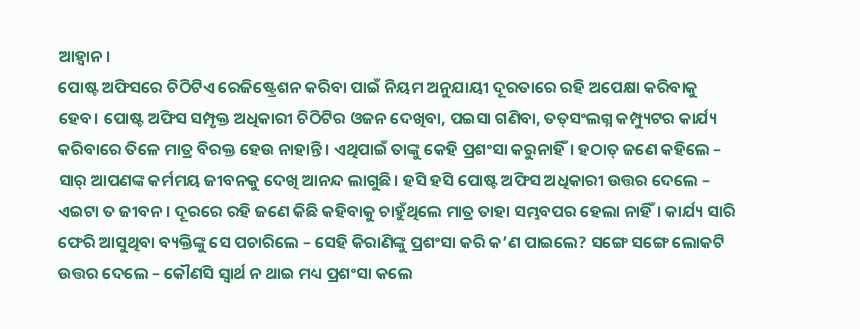ଆହ୍ବାନ।
ପୋଷ୍ଟ ଅଫିସରେ ଚିଠିଟିଏ ରେଜିଷ୍ଟ୍ରେଶନ କରିବା ପାଇଁ ନିୟମ ଅନୁଯାୟୀ ଦୂରତାରେ ରହି ଅପେକ୍ଷା କରିବାକୁ ହେବ। ପୋଷ୍ଟ ଅଫିସ ସମ୍ପୃକ୍ତ ଅଧିକାରୀ ଚିଠିଟିର ଓଜନ ଦେଖିବା, ପଇସା ଗଣିବା, ତତ୍‌ସଂଲଗ୍ନ କମ୍ପ୍ୟୁଟର କାର୍ଯ୍ୟ କରିବାରେ ତିଳେ ମାତ୍ର ବିରକ୍ତ ହେଉ ନାହାନ୍ତି। ଏଥିପାଇଁ ତାଙ୍କୁ କେହି ପ୍ରଶଂସା କରୁନାହିଁ। ହଠାତ୍‌ ଜଣେ କହିଲେ – ସାର୍‌ ଆପଣଙ୍କ କର୍ମମୟ ଜୀବନକୁ ଦେଖି ଆନନ୍ଦ ଲାଗୁଛି। ହସି ହସି ପୋଷ୍ଟ ଅଫିସ ଅଧିକାରୀ ଉତ୍ତର ଦେଲେ – ଏଇଟା ତ ଜୀବନ। ଦୂରରେ ରହି ଜଣେ କିଛି କହିବାକୁ ଚାହୁଁଥିଲେ ମାତ୍ର ତାହା ସମ୍ଭବପର ହେଲା ନାହିଁ। କାର୍ଯ୍ୟ ସାରି ଫେରି ଆସୁଥିବା ବ୍ୟକ୍ତିଙ୍କୁ ସେ ପଚାରିଲେ – ସେହି କିରାଣିଙ୍କୁ ପ୍ରଶଂସା କରି କ’ଣ ପାଇଲେ? ସଙ୍ଗେ ସଙ୍ଗେ ଲୋକଟି ଉତ୍ତର ଦେଲେ – କୌଣସି ସ୍ବାର୍ଥ ନ ଥାଇ ମଧ୍ୟ ପ୍ରଶଂସା କଲେ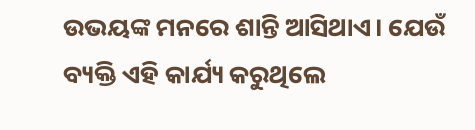ଉଭୟଙ୍କ ମନରେ ଶାନ୍ତି ଆସିଥାଏ। ଯେଉଁ ବ୍ୟକ୍ତି ଏହି କାର୍ଯ୍ୟ କରୁଥିଲେ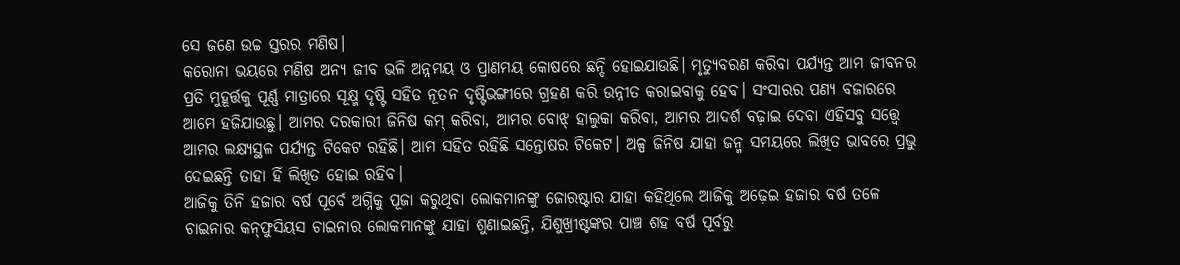ସେ ଜଣେ ଉଚ୍ଚ ସ୍ତରର ମଣିଷ।
କରୋନା ଭୟରେ ମଣିଷ ଅନ୍ୟ ଜୀବ ଭଳି ଅନ୍ନମୟ ଓ ପ୍ରାଣମୟ କୋଷରେ ଛନ୍ଦି ହୋଇଯାଉଛି। ମୃତ୍ୟୁବରଣ କରିବା ପର୍ଯ୍ୟନ୍ତ ଆମ ଜୀବନର ପ୍ରତି ମୁହୂର୍ତ୍ତକୁ ପୂର୍ଣ୍ଣ ମାତ୍ରାରେ ସୂକ୍ଷ୍ମ ଦୃଷ୍ଟି ସହିତ ନୂତନ ଦୃଷ୍ଟିଭଙ୍ଗୀରେ ଗ୍ରହଣ କରି ଉନ୍ନୀତ କରାଇବାକୁ ହେବ। ସଂସାରର ପଣ୍ୟ ବଜାରରେ ଆମେ ହଜିଯାଉଛୁ। ଆମର ଦରକାରୀ ଜିନିଷ କମ୍‌ କରିବା, ଆମର ବୋଝ୍‌ ହାଲୁକା କରିବା, ଆମର ଆଦର୍ଶ ବଢ଼ାଇ ଦେବା ଏହିସବୁ ସତ୍ତ୍ୱେ ଆମର ଲକ୍ଷ୍ୟସ୍ଥଳ ପର୍ଯ୍ୟନ୍ତ ଟିକେଟ ରହିଛି। ଆମ ସହିତ ରହିଛି ସନ୍ତୋଷର ଟିକେଟ। ଅଳ୍ପ ଜିନିଷ ଯାହା ଜନ୍ମ ସମୟରେ ଲିଖିତ ଭାବରେ ପ୍ରଭୁ ଦେଇଛନ୍ତି ତାହା ହିଁ ଲିଖିତ ହୋଇ ରହିବ।
ଆଜିକୁ ତିନି ହଜାର ବର୍ଷ ପୂର୍ବେ ଅଗ୍ନିକୁ ପୂଜା କରୁଥିବା ଲୋକମାନଙ୍କୁ ଜୋରଷ୍ଟାର ଯାହା କହିଥିଲେ ଆଜିକୁ ଅଢ଼େଇ ହଜାର ବର୍ଷ ତଳେ ଚାଇନାର କନ୍‌ଫୁସିୟସ ଚାଇନାର ଲୋକମାନଙ୍କୁ ଯାହା ଶୁଣାଇଛନ୍ତି, ଯିଶୁଖ୍ରୀଷ୍ଟଙ୍କର ପାଞ୍ଚ ଶହ ବର୍ଷ ପୂର୍ବରୁ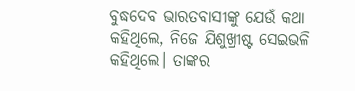ବୁଦ୍ଧଦେବ ଭାରତବାସୀଙ୍କୁ ଯେଉଁ କଥା କହିଥିଲେ, ନିଜେ ଯିଶୁଖ୍ରୀଷ୍ଟ ସେଇଭଳି କହିଥିଲେ। ତାଙ୍କର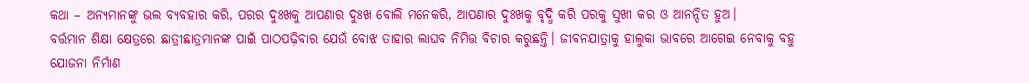କଥା – ଅନ୍ୟମାନଙ୍କୁ ଭଲ ବ୍ୟବହାର କରି, ପରର ଦୁଃଖକୁ ଆପଣାର ଦୁଃଖ ବୋଲି ମନେକରି, ଆପଣାର ଦୁଃଖକୁ ବୃଦ୍ଧି କରି ପରକୁ ସୁଖୀ କର ଓ ଆନନ୍ଦିତ ହୁଅ।
ବର୍ତ୍ତମାନ ଶିକ୍ଷା କ୍ଷେତ୍ରରେ ଛାତ୍ରୀଛାତ୍ରମାନଙ୍କ ପାଇଁ ପାଠପଢ଼ିବାର ଯେଉଁ ବୋଝ ତାହାର ଲାଘବ ନିମିତ୍ତ ବିଚାର କରୁଛନ୍ତି। ଜୀବନଯାତ୍ରାକୁ ହାଲୁକା ଭାବରେ ଆଗେଇ ନେବାକୁ ବହୁ ଯୋଜନା ନିର୍ମାଣ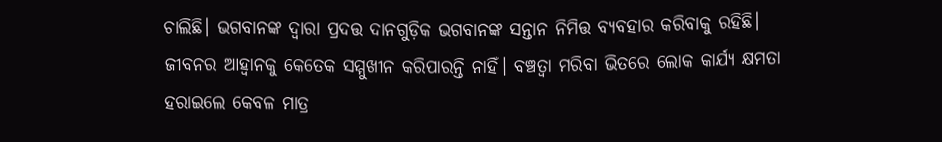ଚାଲିଛି। ଭଗବାନଙ୍କ ଦ୍ୱାରା ପ୍ରଦତ୍ତ ଦାନଗୁଡ଼ିକ ଭଗବାନଙ୍କ ସନ୍ତାନ ନିମିତ୍ତ ବ୍ୟବହାର କରିବାକୁ ରହିଛି।
ଜୀବନର ଆହ୍ବାନକୁ କେତେକ ସମ୍ମୁଖୀନ କରିପାରନ୍ତି ନାହିଁ। ବଞ୍ଚତ୍ବା ମରିବା ଭିତରେ ଲୋକ କାର୍ଯ୍ୟ କ୍ଷମତା ହରାଇଲେ କେବଳ ମାତ୍ର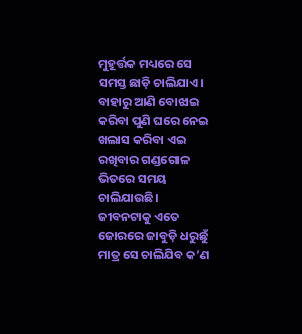ମୁହୂର୍ତ୍ତକ ମଧ୍ୟରେ ସେ ସମସ୍ତ ଛାଡ଼ି ଚାଲିଯାଏ। ବାହାରୁ ଆଣି ବୋଝାଇ କରିବା ପୁଣି ଘରେ ନେଇ ଖଲାସ କରିବା ଏଇ ରଖିବାର ଗଣ୍ଡଗୋଳ ଭିତରେ ସମୟ ଚାଲିଯାଉଛି।
ଜୀବନଟାକୁ ଏତେ ଜୋରରେ ଜାବୁଡ଼ି ଧରୁଛୁଁ ମାତ୍ର ସେ ଚାଲିଯିବ କ’ଣ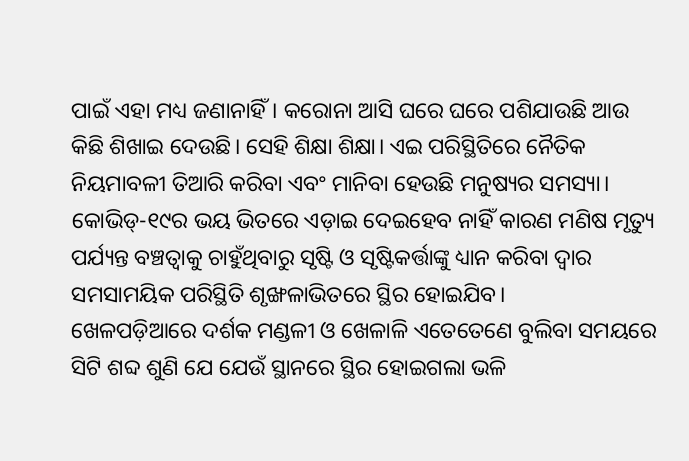ପାଇଁ ଏହା ମଧ୍ୟ ଜଣାନାହିଁ। କରୋନା ଆସି ଘରେ ଘରେ ପଶିଯାଉଛି ଆଉ କିଛି ଶିଖାଇ ଦେଉଛି। ସେହି ଶିକ୍ଷା ଶିକ୍ଷା। ଏଇ ପରିସ୍ଥିତିରେ ନୈତିକ ନିୟମାବଳୀ ତିଆରି କରିବା ଏବଂ ମାନିବା ହେଉଛି ମନୁଷ୍ୟର ସମସ୍ୟା। କୋଭିଡ୍‌-୧୯ର ଭୟ ଭିତରେ ଏଡ଼ାଇ ଦେଇହେବ ନାହିଁ କାରଣ ମଣିଷ ମୃତ୍ୟୁ ପର୍ଯ୍ୟନ୍ତ ବଞ୍ଚତ୍ବାକୁ ଚାହୁଁଥିବାରୁ ସୃଷ୍ଟି ଓ ସୃଷ୍ଟିକର୍ତ୍ତାଙ୍କୁ ଧ୍ୟାନ କରିବା ଦ୍ୱାର ସମସାମୟିକ ପରିସ୍ଥିତି ଶୃଙ୍ଖଳାଭିତରେ ସ୍ଥିର ହୋଇଯିବ।
ଖେଳପଡ଼ିଆରେ ଦର୍ଶକ ମଣ୍ଡଳୀ ଓ ଖେଳାଳି ଏତେତେଣେ ବୁଲିବା ସମୟରେ ସିଟି ଶବ୍ଦ ଶୁଣି ଯେ ଯେଉଁ ସ୍ଥାନରେ ସ୍ଥିର ହୋଇଗଲା ଭଳି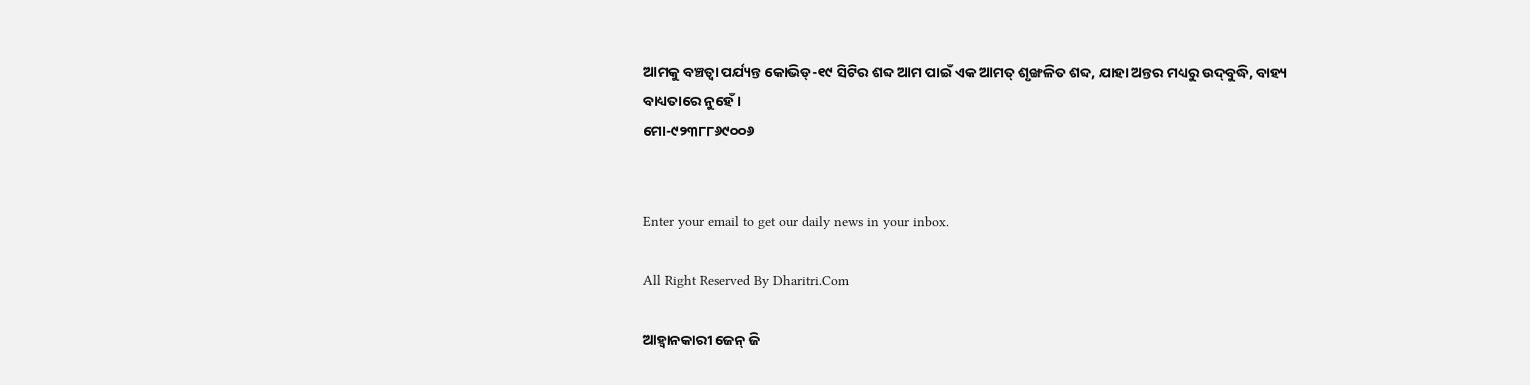ଆମକୁ ବଞ୍ଚତ୍ବା ପର୍ଯ୍ୟନ୍ତ କୋଭିଡ୍‌-୧୯ ସିଟିର ଶବ୍ଦ ଆମ ପାଇଁ ଏକ ଆମତ୍ ଶୃଙ୍ଖଳିତ ଶବ୍ଦ, ଯାହା ଅନ୍ତର ମଧ୍ୟରୁ ଉଦ୍‌ବୁଦ୍ଧି, ବାହ୍ୟ ବାଧ୍ୟତାରେ ନୁହେଁ।
ମୋ-୯୨୩୮୮୬୯୦୦୬


Enter your email to get our daily news in your inbox.

All Right Reserved By Dharitri.Com

ଆହ୍ବାନକାରୀ ଜେନ୍‌ ଜି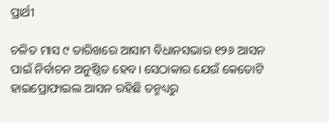ପ୍ରାର୍ଥୀ

ଚଳିତ ମାସ ୯ ତାରିଖରେ ଆସାମ ବିଧାନସଭାର ୧୨୬ ଆସନ ପାଇଁ ନିର୍ବାଚନ ଅନୁଷ୍ଠିତ ହେବ। ସେଠାକାର ଯେଉଁ କେତୋଟି ହାଇପ୍ରୋଫାଇଲ ଆସନ ରହିଛି ତନ୍ମଧ୍ୟରୁ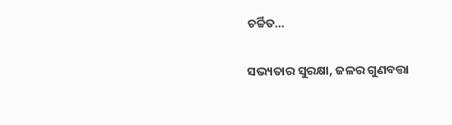ଚର୍ଚ୍ଚିତ…

ସଭ୍ୟତାର ସୁରକ୍ଷା, ଜଳର ଗୁଣବତ୍ତା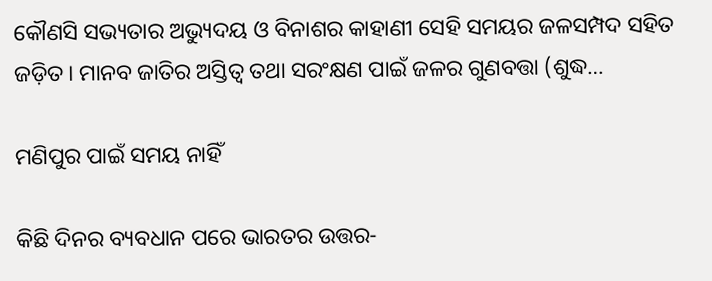କୌଣସି ସଭ୍ୟତାର ଅଭ୍ୟୁଦୟ ଓ ବିନାଶର କାହାଣୀ ସେହି ସମୟର ଜଳସମ୍ପଦ ସହିତ ଜଡ଼ିତ। ମାନବ ଜାତିର ଅସ୍ତିତ୍ୱ ତଥା ସରଂକ୍ଷଣ ପାଇଁ ଜଳର ଗୁଣବତ୍ତା (ଶୁଦ୍ଧ…

ମଣିପୁର ପାଇଁ ସମୟ ନାହିଁ

କିଛି ଦିନର ବ୍ୟବଧାନ ପରେ ଭାରତର ଉତ୍ତର-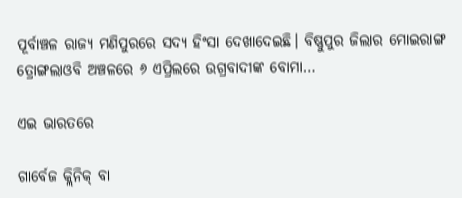ପୂର୍ବାଞ୍ଚଳ ରାଜ୍ୟ ମଣିପୁରରେ ସଦ୍ୟ ହିଂସା ଦେଖାଦେଇଛି। ବିଷ୍ଣୁପୁର ଜିଲାର ମୋଇରାଙ୍ଗ ତ୍ରୋଙ୍ଗଲାଓବି ଅଞ୍ଚଳରେ ୬ ଏପ୍ରିଲରେ ଉଗ୍ରବାଦୀଙ୍କ ବୋମା…

ଏଇ ଭାରତରେ

ଗାର୍ବେଜ କ୍ଲିନିକ୍‌ ବା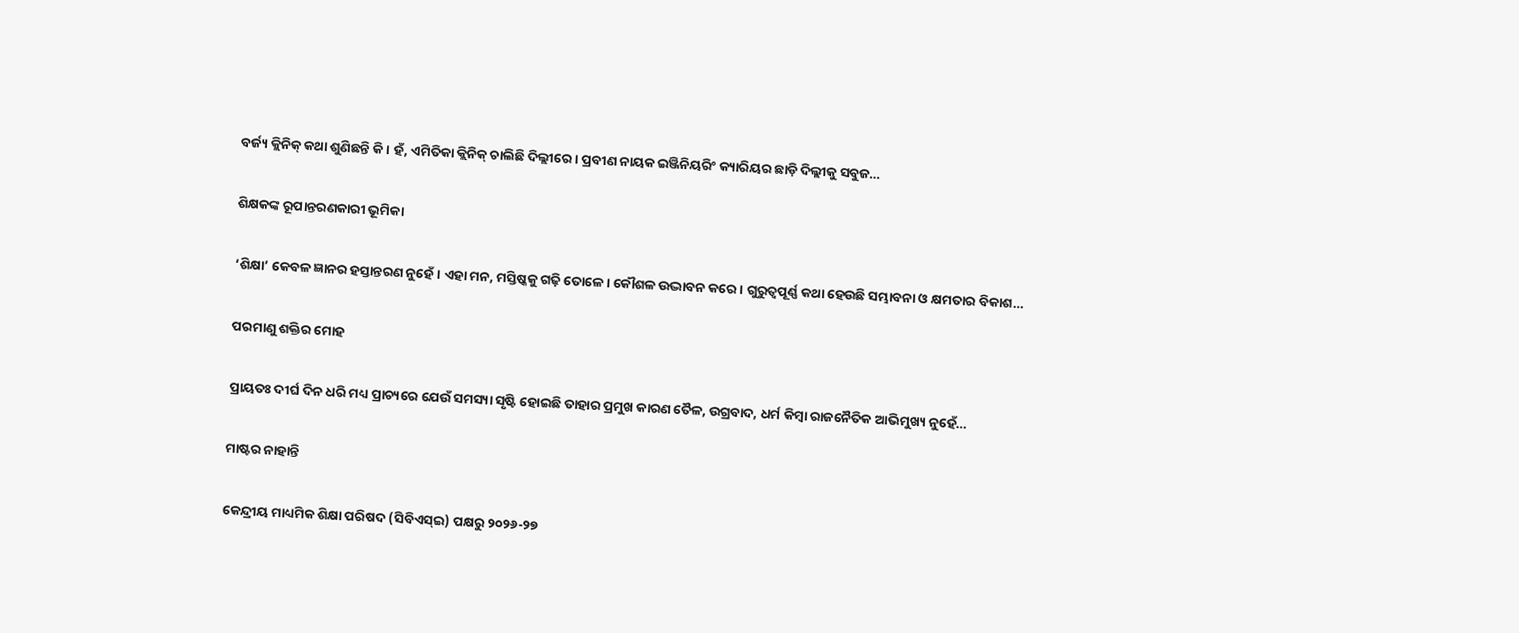ବର୍ଜ୍ୟ କ୍ଲିନିକ୍‌ କଥା ଶୁଣିଛନ୍ତି କି। ହଁ, ଏମିତିକା କ୍ଲିନିକ୍‌ ଚାଲିଛି ଦିଲ୍ଲୀରେ। ପ୍ରବୀଣ ନାୟକ ଇଞ୍ଜିନିୟରିଂ କ୍ୟାରିୟର ଛାଡ଼ି ଦିଲ୍ଲୀକୁ ସବୁଜ…

ଶିକ୍ଷକଙ୍କ ରୂପାନ୍ତରଣକାରୀ ଭୂମିକା

‘ଶିକ୍ଷା’ କେବଳ ଜ୍ଞାନର ହସ୍ତାନ୍ତରଣ ନୁହେଁ। ଏହା ମନ, ମସ୍ତିଷ୍କକୁ ଗଢ଼ି ତୋଳେ। କୌଶଳ ଉଦ୍ଭାବନ କରେ। ଗୁରୁତ୍ୱପୂର୍ଣ୍ଣ କଥା ହେଉଛି ସମ୍ଭାବନା ଓ କ୍ଷମତାର ବିକାଶ…

ପରମାଣୁ ଶକ୍ତିର ମୋହ

ପ୍ରାୟତଃ ଦୀର୍ଘ ଦିନ ଧରି ମଧ୍ୟ ପ୍ରାଚ୍ୟରେ ଯେଉଁ ସମସ୍ୟା ସୃଷ୍ଟି ହୋଇଛି ତାହାର ପ୍ରମୁଖ କାରଣ ତୈଳ, ଉଗ୍ରବାଦ, ଧର୍ମ କିମ୍ବା ରାଜନୈତିକ ଆଭିମୁଖ୍ୟ ନୁହେଁ…

ମାଷ୍ଟର ନାହାନ୍ତି

କେନ୍ଦ୍ରୀୟ ମାଧ୍ୟମିକ ଶିକ୍ଷା ପରିଷଦ (ସିବିଏସ୍‌ଇ) ପକ୍ଷରୁ ୨୦୨୬-୨୭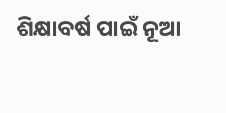ଶିକ୍ଷାବର୍ଷ ପାଇଁ ନୂଆ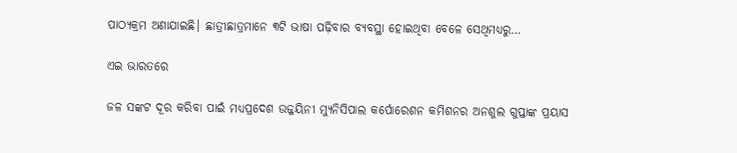ପାଠ୍ୟକ୍ରମ ଅଣାଯାଇଛି। ଛାତ୍ରୀଛାତ୍ରମାନେ ୩ଟି ଭାଷା ପଢ଼ିବାର ବ୍ୟବସ୍ଥା ହୋଇଥିବା ବେଳେ ସେଥିମଧ୍ୟରୁ…

ଏଇ ଭାରତରେ

ଜଳ ସଙ୍କଟ ଦୂର କରିବା ପାଇଁ ମଧ୍ୟପ୍ରଦେଶ ଉଜ୍ଜୟିନୀ ମ୍ୟୁନିସିପାଲ କର୍ପୋରେଶନ କମିଶନର ଅନଶୁଲ ଗୁପ୍ତାଙ୍କ ପ୍ରୟାସ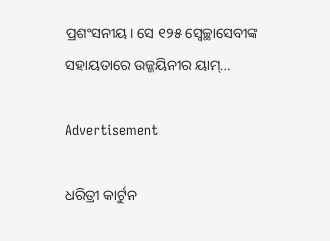ପ୍ରଶଂସନୀୟ। ସେ ୧୨୫ ସ୍ବେଚ୍ଛାସେବୀଙ୍କ ସହାୟତାରେ ଉଜ୍ଜୟିନୀର ୟାମ୍‌…

Advertisement

ଧରିତ୍ରୀ କାର୍ଟୁନ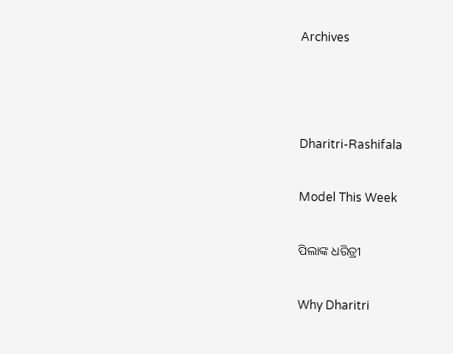Archives



Dharitri-Rashifala

Model This Week

ପିଲାଙ୍କ ଧରିତ୍ରୀ

Why Dharitri